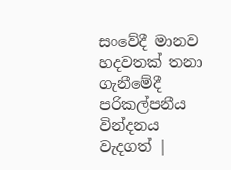සංවේදී මානව හදවතක් තනා ගැනීමේදී පරිකල්පනීය වින්දනය වැදගත් |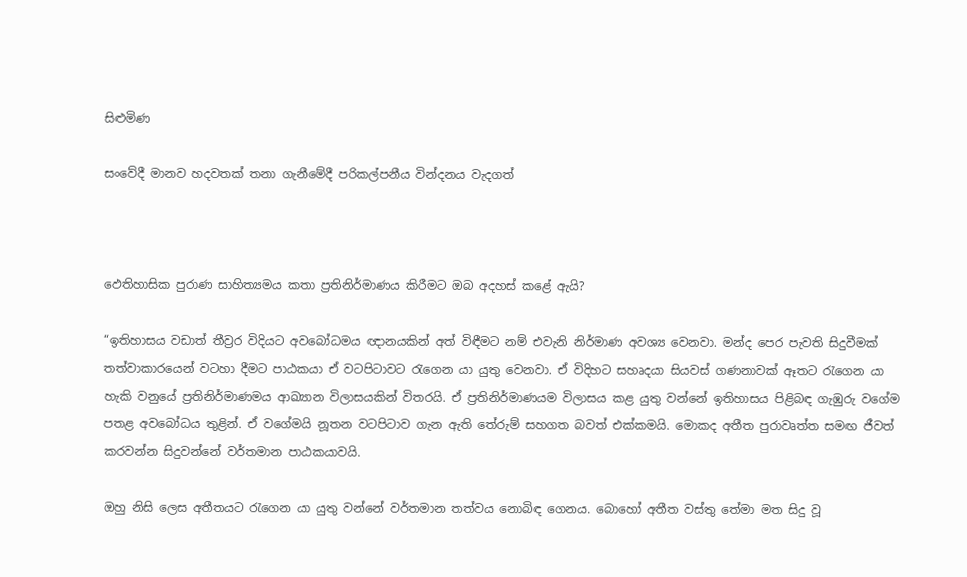සිළුමිණ

සංවේදී මානව හදවතක් තනා ගැනීමේදී පරිකල්පනීය වින්දනය වැදගත්



ඵෙතිහාසික පුරාණ සාහිත්‍යමය කතා ප්‍රතිනිර්මාණය කිරීමට ඔබ අදහස් කළේ ඇයි?

“ඉතිහාසය වඩාත් තීව්‍රර විදියට අවබෝධමය ඥානයකින් අත් විඳීමට නම් එවැනි නිර්මාණ අවශ්‍ය වෙනවා. මන්ද පෙර පැවති සිදුවීමක් තත්වාකාරයෙන් වටහා දීමට පාඨකයා ඒ වටපිටාවට රැගෙන යා යුතු වෙනවා. ඒ විදිහට සහෘදයා සියවස් ගණනාවක් ඈතට රැගෙන යා හැකි වනුයේ ප්‍රතිනිර්මාණමය ආඛ්‍යාන විලාසයකින් විතරයි. ඒ ප්‍රතිනිර්මාණයම විලාසය කළ යුතු වන්නේ ඉතිහාසය පිළිබඳ ගැඹුරු වගේම පතළ අවබෝධය තුළින්. ඒ වගේමයි නූතන වටපිටාව ගැන ඇති තේරුම් සහගත බවත් එක්කමයි. මොකද අතීත පුරාවෘත්ත සමඟ ජීවත් කරවන්න සිදුවන්නේ වර්තමාන පාඨකයාවයි.

ඔහු නිසි ලෙස අතීතයට රැගෙන යා යුතු වන්නේ වර්තමාන තත්වය නොබිඳ ගෙනය. බොහෝ අතීත වස්තු තේමා මත සිදු වූ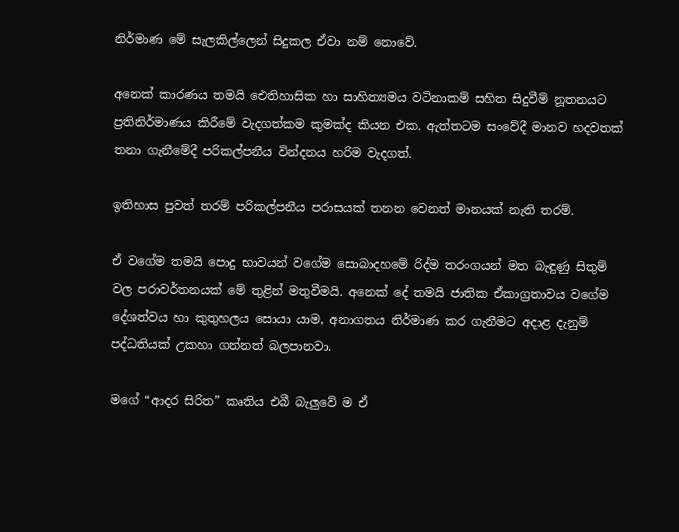නිර්මාණ මේ සැලකිල්ලෙන් සිදුකල ඒවා නම් නොවේ.

අනෙක් කාරණය තමයි ඓතිහාසික හා සාහිත්‍යමය වටිනාකම් සහිත සිදුවීම් නූතනයට ප්‍රතිනිර්මාණය කිරීමේ වැදගත්කම කුමක්ද කියන එක. ඇත්තටම සංවේදී මානව හදවතක් තනා ගැනීමේදී පරිකල්පනීය වින්දනය හරිම වැදගත්.

ඉතිහාස පුවත් තරම් පරිකල්පනීය පරාසයක් තනන වෙනත් මානයක් නැති තරම්.

ඒ වගේම තමයි පොදු භාවයන් වගේම සොබාදහමේ රිද්ම තරංගයන් මත බැඳුණු සිතුම් වල පරාවර්තනයක් මේ තුළින් මතුවීමයි. අනෙක් දේ තමයි ජාතික ඒකාග්‍රතාවය වගේම දේශත්වය හා කුතුහලය සොයා යාම, අනාගතය නිර්මාණ කර ගැනීමට අදාළ දැනුම් පද්ධතියක් උකහා ගන්නත් බලපානවා.

මගේ “ආදර සිරිත” කෘතිය එබී බැලුවේ ම ඒ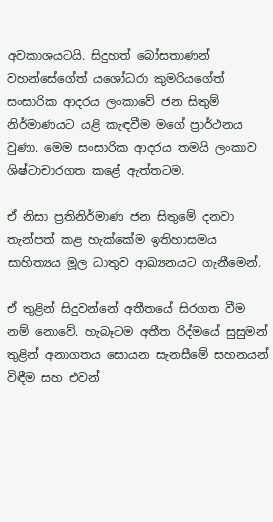අවකාශයටයි. සිදුහත් බෝසතාණන් වහන්සේගේත් යශෝධරා කුමරියගේත් සංසාරික ආදරය ලංකාවේ ජන සිතුම් නිර්මාණයට යළි කැඳවීම මගේ ප්‍රාර්ථනය වුණා. මෙම සංසාරික ආදරය තමයි ලංකාව ශිෂ්ටාචාරගත කළේ ඇත්තටම.

ඒ නිසා ප්‍රතිනිර්මාණ ජන සිතුමේ දනවා තැන්පත් කළ හැක්කේම ඉතිහාසමය සාහිත්‍යය මූල ධාතුව ආඛ්‍යනයට ගැනීමෙන්.

ඒ තුළින් සිදුවන්නේ අතීතයේ සිරගත වීම නම් නොවේ. හැබෑටම අතීත රිද්මයේ සුසුමන් තුළින් අනාගතය සොයන සැනසීමේ සහනයන් විඳීම සහ එවන්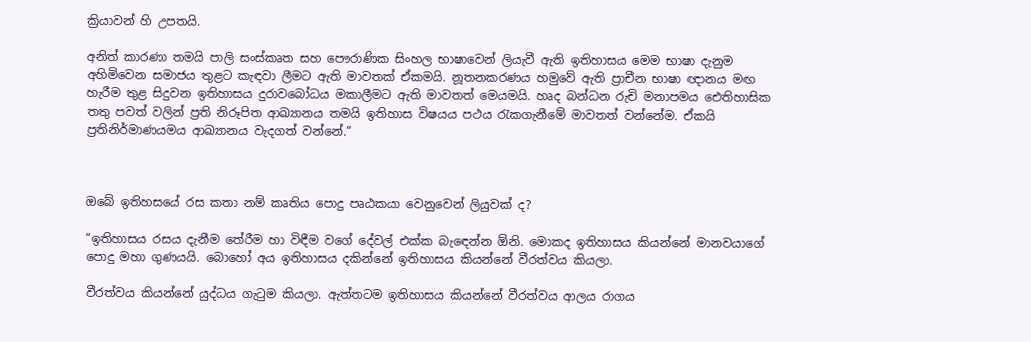ක්‍රියාවන් හි උපතයි.

අනිත් කාරණා තමයි පාලි සංස්කෘත සහ පෞරාණික සිංහල භාෂාවෙන් ලියැවී ඇති ඉතිහාසය මෙම භාෂා දැනුම අහිමිවෙන සමාජය තුළට කැඳවා ලීමට ඇති මාවතක් ඒකමයි. නූතනකරණය හමුවේ ඇති ප්‍රාචීන භාෂා ඥානය මඟ හැරීම තුළ සිදුවන ඉතිහාසය දුරාවබෝධය මකාලීමට ඇති මාවතත් මෙයමයි. හෘද බන්ධන රුචි මනාපමය ඓතිහාසික තතු පවත් වලින් ප්‍රති නිරූපිත ආඛ්‍යානය තමයි ඉතිහාස විෂයය පථය රැකගැනීමේ මාවතත් වන්නේම. ඒකයි ප්‍රතිනිර්මාණයමය ආඛ්‍යානය වැදගත් වන්නේ.“



ඔබේ ඉතිහසයේ රස කතා නම් කෘතිය පොදු පෘඨකයා වෙනුවෙන් ලියුවක් ද?

“ඉතිහාසය රසය දැනීම තේරීම හා විඳීම වගේ දේවල් එක්ක බැඳෙන්න ඕනි. මොකද ඉතිහාසය කියන්නේ මානවයාගේ පොදු මහා ගුණයයි. බොහෝ අය ඉතිහාසය දකින්නේ ඉතිහාසය කියන්නේ වීරත්වය කියලා.

වීරත්වය කියන්නේ යුද්ධය ගැටුම කියලා. ඇත්තටම ඉතිහාසය කියන්නේ වීරත්වය ආලය රාගය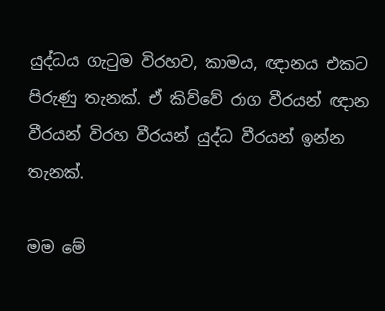යුද්ධය ගැටුම විරහව, කාමය, ඥානය එකට පිරුණු තැනක්. ඒ කිව්වේ රාග වීරයන් ඥාන වීරයන් විරහ වීරයන් යුද්ධ වීරයන් ඉන්න තැනක්.

මම මේ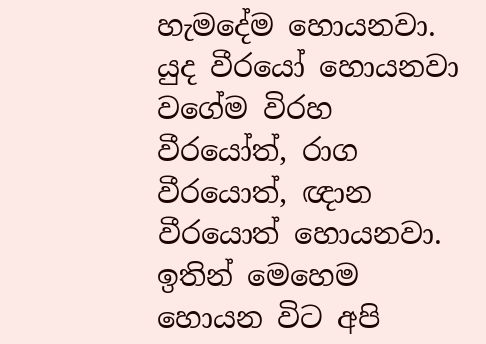හැමදේම හොයනවා. යුද වීරයෝ හොයනවා වගේම විරහ වීරයෝත්, රාග වීරයොත්, ඥාන වීරයොත් හොයනවා. ඉතින් මෙහෙම හොයන විට අපි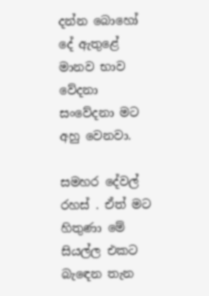දන්න බොහෝ දේ ඇතුළේ මානව භාව වේදනා සංවේදනා මට අහු වෙනවා.

සමහර දේවල් රහස් . ඒත් මට හිතුණා මේ සියල්ල එකට බැඳෙන තැන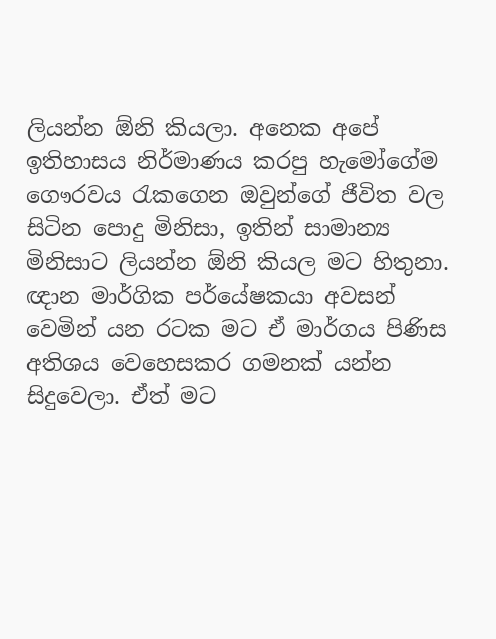ලියන්න ඕනි කියලා. අනෙක අපේ ඉතිහාසය නිර්මාණය කරපු හැමෝගේම ගෞරවය රැකගෙන ඔවුන්ගේ ජීවිත වල සිටින පොදු මිනිසා, ඉතින් සාමාන්‍ය මිනිසාට ලියන්න ඕනි කියල මට හිතුනා. ඥාන මාර්ගික පර්යේෂකයා අවසන් වෙමින් යන රටක මට ඒ මාර්ගය පිණිස අතිශය වෙහෙසකර ගමනක් යන්න සිදුවෙලා. ඒත් මට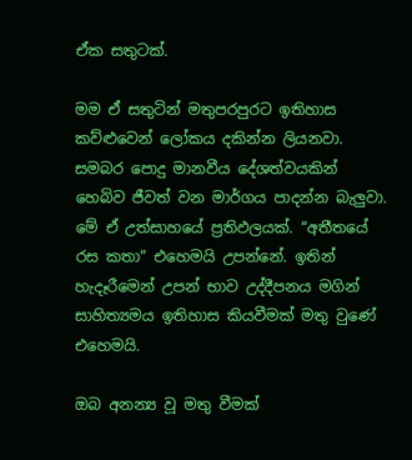ඒක සතුටක්.

මම ඒ සතුටින් මතුපරපුරට ඉතිහාස කව්ළුවෙන් ලෝකය දකින්න ලියනවා. සමබර පොදු මානවීය දේශත්වයකින් හෙබිව ජීවත් වන මාර්ගය පාදන්න බැලුවා. මේ ඒ උත්සාහයේ ප්‍රතිඵලයක්. “අතීතයේ රස කතා” එහෙමයි උපන්නේ. ඉතින් හැදෑරීමෙන් උපන් භාව උද්දීපනය මගින් සාහිත්‍යමය ඉතිහාස කියවීමක් මතු වුණේ එහෙමයි.

ඔබ අනන්‍ය වූ මතු වීමක්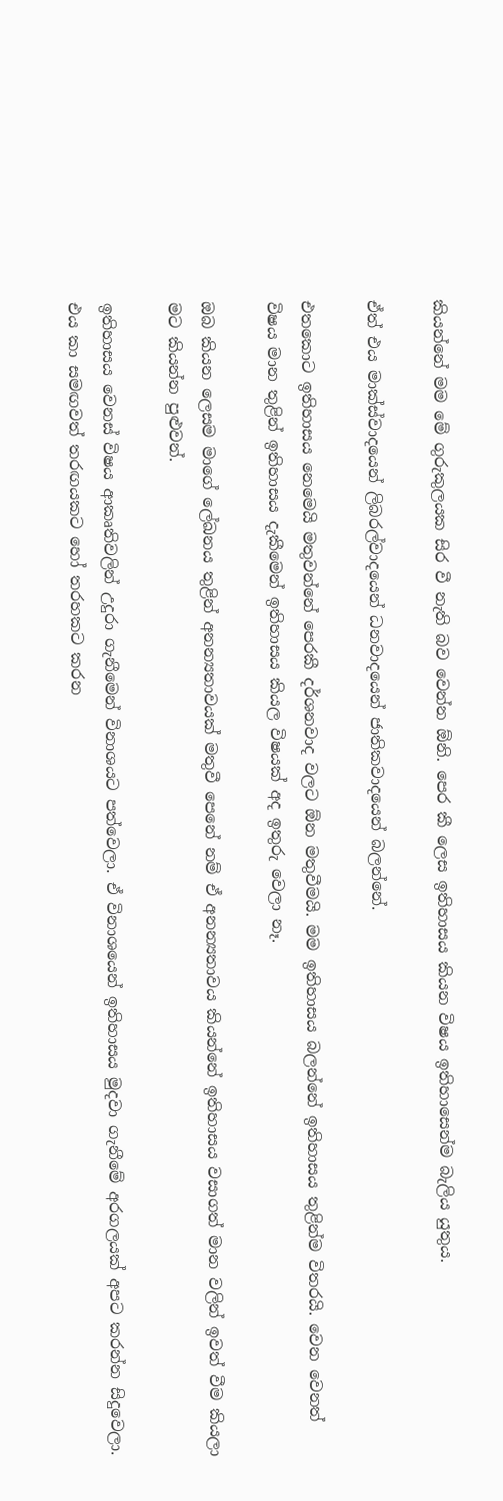කියන්නේ මම මේ ගුරුකුලයක සිර වී නැති බව වෙන්න ඕනි. පෙර කී ලෙස ඉතිහාසය කියන විෂය ඉතිහාසෙන්ම බැලිය යුතුය.

ඒත් එය මාක්ස්වාදයෙන් ලිබරල්වාදයෙන් ධනවාදයෙන් ජාතිකවාදයෙන් බලන්නේ.

එතකොට ඉතිහාසය නෙමෙයි මතුවන්නේ පෙරකී දර්ශනවාද වලට ඕන මතුවීමයි. මම ඉතිහාසය බලන්නේ ඉතිහාසය තුළින්ම විතරයි. වෙන වෙනත් විෂය මාන තුළින් ඉතිහාසය දැකීමෙන් ඉතිහාසය කියල විෂයක් අද ඉතුරු වෙලා නෑ.

ඔබ කියන ලෙසම මාගේ ලේඛනය තුළින් අනන්‍යතාවයක් මතුවී පෙනේ නම් ඒ අනන්‍යතාවය කියන්නේ ඉතිහාසය වසාගත් මාන වලින් ඉවත් වීම කියලා මට කියන්න පුළුවන්.

ඉතිහාසය වෙනස් විෂය ආකෘතිවලින් උදුරා ගැනීමෙන් විනාශයට පත්වෙලා. ඒ විනාශයෙන් ඉතිහාසය මුදවා ගැනීමේ අරගලයක් අපට කරන්න සිදුවෙලා. එය කා සමඟවත් තරඟයකට හෝ තරහකට කරන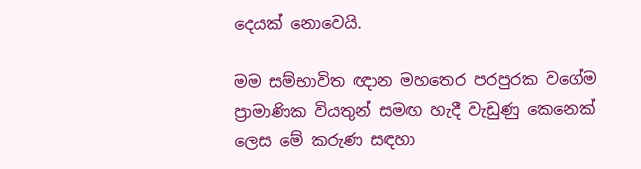දෙයක් නොවෙයි.

මම සම්භාවිත ඥාන මහතෙර පරපුරක වගේම ප්‍රාමාණික වියතුන් සමඟ හැදී වැඩුණු කෙනෙක් ලෙස මේ කරුණ සඳහා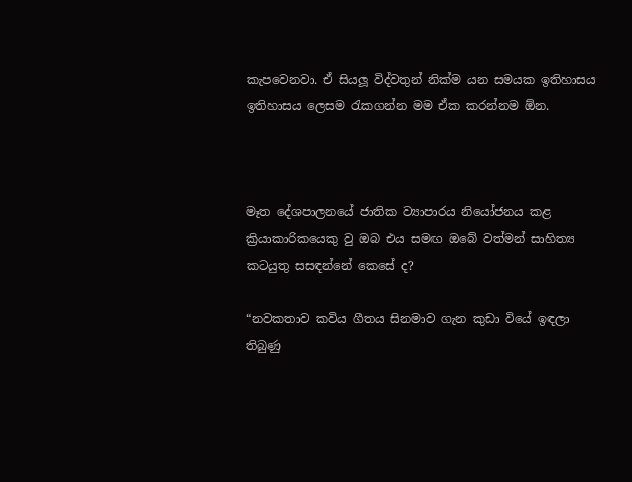කැපවෙනවා. ඒ සියලූ විද්වතුන් නික්ම යන සමයක ඉතිහාසය ඉතිහාසය ලෙසම රැකගන්න මම ඒක කරන්නම ඕන.



මෑත දේශපාලනයේ ජාතික ව්‍යාපාරය නියෝජනය කළ ක්‍රියාකාරිකයෙකු වු ඔබ එය සමඟ ඔබේ වත්මන් සාහිත්‍ය කටයුතු සසඳන්නේ කෙසේ ද?

“නවකතාව කවිය ගීතය සිනමාව ගැන කුඩා වියේ ඉඳලා තිබුණු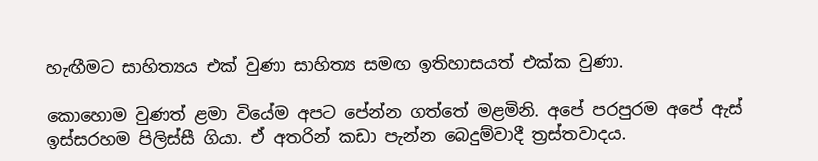හැඟීමට සාහිත්‍යය එක් වුණා සාහිත්‍ය සමඟ ඉතිහාසයත් එක්ක වුණා.

කොහොම වුණත් ළමා වියේම අපට පේන්න ගත්තේ මළමිනි. අපේ පරපුරම අපේ ඇස් ඉස්සරහම පිලිස්සී ගියා. ඒ අතරින් කඩා පැන්න බෙදුම්වාදී ත්‍රස්තවාදය.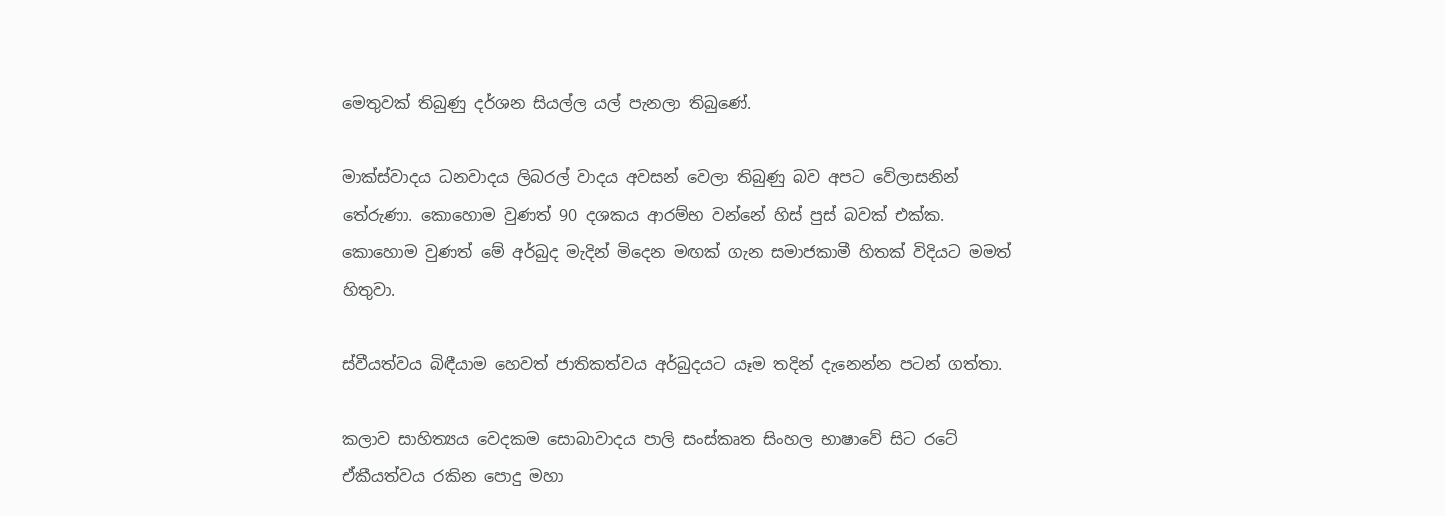මෙතුවක් තිබුණු දර්ශන සියල්ල යල් පැනලා තිබුණේ.

මාක්ස්වාදය ධනවාදය ලිබරල් වාදය අවසන් වෙලා තිබුණු බව අපට වේලාසනින් තේරුණා. කොහොම වුණත් 90 දශකය ආරම්භ වන්නේ හිස් පුස් බවක් එක්ක. කොහොම වුණත් මේ අර්බුද මැදින් මිදෙන මඟක් ගැන සමාජකාමී හිතක් විදියට මමත් හිතුවා.

ස්වීයත්වය බිඳීයාම හෙවත් ජාතිකත්වය අර්බුදයට යෑම තදින් දැනෙන්න පටන් ගත්තා.

කලාව සාහිත්‍යය වෙදකම සොබාවාදය පාලි සංස්කෘත සිංහල භාෂාවේ සිට රටේ ඒකීයත්වය රකින පොදු මහා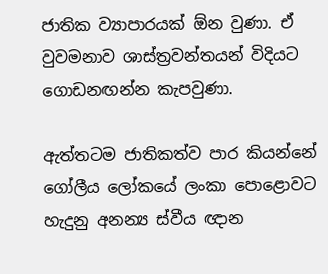ජාතික ව්‍යාපාරයක් ඕන වුණා. ඒ වුවමනාව ශාස්ත්‍රවන්තයන් විදියට ගොඩනඟන්න කැපවුණා.

ඇත්තටම ජාතිකත්ව පාර කියන්නේ ගෝලීය ලෝකයේ ලංකා පොළොවට හැදුනු අනන්‍ය ස්වීය ඥාන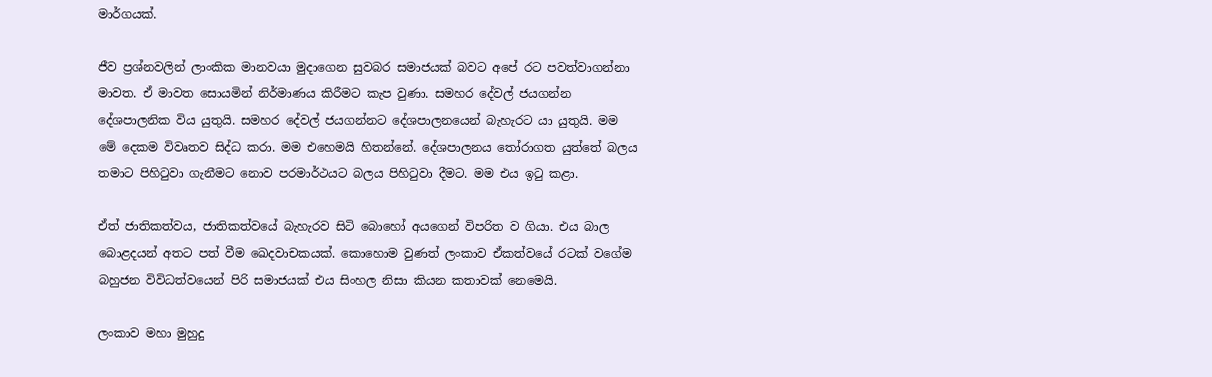මාර්ගයක්.

ජීව ප්‍රශ්නවලින් ලාංකික මානවයා මුදාගෙන සුවබර සමාජයක් බවට අපේ රට පවත්වාගන්නා මාවත. ඒ මාවත සොයමින් නිර්මාණය කිරීමට කැප වුණා. සමහර දේවල් ජයගන්න දේශපාලනික විය යුතුයි. සමහර දේවල් ජයගන්නට දේශපාලනයෙන් බැහැරට යා යුතුයි. මම මේ දෙකම විවෘතව සිද්ධ කරා. මම එහෙමයි හිතන්නේ. දේශපාලනය තෝරාගත යුත්තේ බලය තමාට පිහිටුවා ගැනීමට නොව පරමාර්ථයට බලය පිහිටුවා දීමට. මම එය ඉටු කළා.

ඒත් ජාතිකත්වය, ජාතිකත්වයේ බැහැරව සිටි බොහෝ අයගෙන් විපරිත ව ගියා. එය බාල බොළදයන් අතට පත් වීම ඛෙදවාචකයක්. කොහොම වුණත් ලංකාව ඒකත්වයේ රටක් වගේම බහුජන විවිධත්වයෙන් පිරි සමාජයක් එය සිංහල නිසා කියන කතාවක් නෙමෙයි.

ලංකාව මහා මුහුදු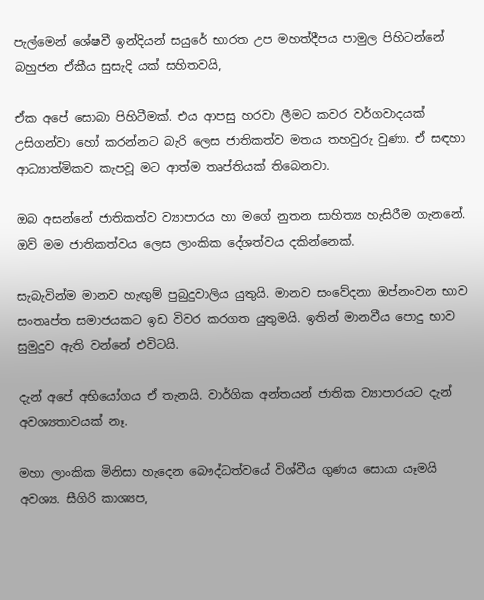පැල්මෙන් ශේෂවී ඉන්දියන් සයුරේ භාරත උප මහත්දීපය පාමුල පිහිටන්නේ බහුජන ඒකීය සුසැදි යක් සහිතවයි,

ඒක අපේ සොබා පිහිටීමක්. එය ආපසු හරවා ලීමට කවර වර්ගවාදයක් උසිගන්වා හෝ කරන්නට බැරි ලෙස ජාතිකත්ව මතය තහවුරු වුණා. ඒ සඳහා ආධ්‍යාත්මිකව කැපවූ මට ආත්ම තෘප්තියක් තිබෙනවා.

ඔබ අසන්නේ ජාතිකත්ව ව්‍යාපාරය හා මගේ නුතන සාහිත්‍ය හැසිරීම ගැනනේ. ඔව් මම ජාතිකත්වය ලෙස ලාංකික දේශත්වය දකින්නෙක්.

සැබැවින්ම මානව හැඟුම් පුබුදුවාලිය යුතුයි. මානව සංවේදනා ඔප්නංවන භාව සංතෘප්ත සමාජයකට ඉඩ විවර කරගත යුතුමයි. ඉතින් මානවීය පොදු භාව සුමුදුව ඇති වන්නේ එවිටයි.

දැන් අපේ අභියෝගය ඒ තැනයි. වාර්ගික අන්තයන් ජාතික ව්‍යාපාරයට දැන් අවශ්‍යතාවයක් නෑ.

මහා ලාංකික මිනිසා හැදෙන බෞද්ධත්වයේ විශ්වීය ගුණය සොයා යෑමයි අවශ්‍ය. සීගිරි කාශ්‍යප,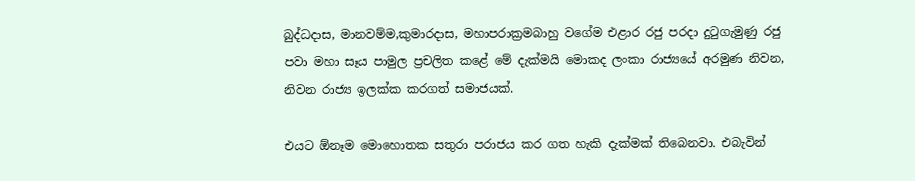බුද්ධදාස, මානවම්ම,කුමාරදාස, මහාපරාක්‍රමබාහු වගේම එළාර රජු පරදා දුටුගැමුණු රජු පවා මහා සෑය පාමුල ප්‍රචලිත කළේ මේ දැක්මයි මොකද ලංකා රාජ්‍යයේ අරමුණ නිවන, නිවන රාජ්‍ය ඉලක්ක කරගත් සමාජයක්.

එයට ඕනෑම මොහොතක සතුරා පරාජය කර ගත හැකි දැක්මක් තිබෙනවා. එබැවින්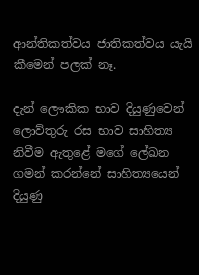ආන්තිකත්වය ජාතිකත්වය යැයි කීමෙන් පලක් නෑ.

දැන් ලෞකික භාව දියුණුවෙන් ලොව්තුරු රස භාව සාහිත්‍ය නිවීම ඇතුළේ මගේ ලේඛන ගමන් කරන්නේ සාහිත්‍යයෙන් දියුණු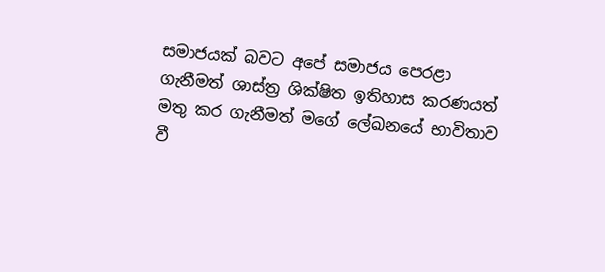සමාජයක් බවට අපේ සමාජය පෙරළා ගැනීමත් ශාස්ත්‍ර ශික්ෂිත ඉතිහාස කරණයත් මතු කර ගැනීමත් මගේ ලේඛනයේ භාවිතාව වී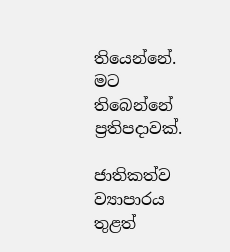තියෙන්නේ. මට තිබෙන්නේ ප්‍රතිපදාවක්.

ජාතිකත්ව ව්‍යාපාරය තුළත්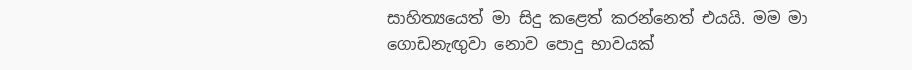සාහිත්‍යයෙත් මා සිදු කළෙත් කරන්නෙත් එයයි. මම මා ගොඩනැඟුවා නොව පොදු භාවයක්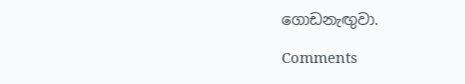ගොඩනැඟුවා.

Comments